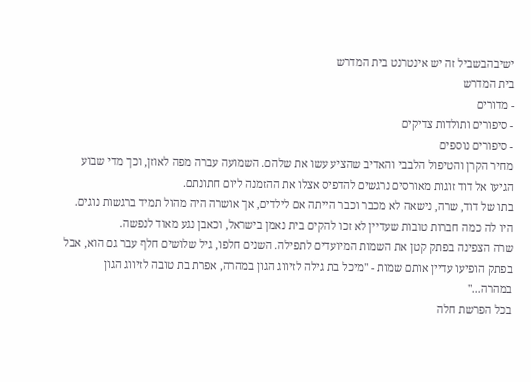ישיבהבשביל זה יש אינטרנט בית המדרש
בית המדרש
- מדורים
- סיפורים ותולדות צדיקים
- סיפורים נוספים
מחיר הקרן והטיפול הלבבי והאדיב שהציע עשו את שלהם. השמועה עברה מפה לאוזן, וכך מדי שבוע הגיעו אל דוד זוגות מאורסים נרגשים להדפיס אצלו את ההזמנה ליום חתונתם.
בתו של דוד, שרה, נישאה לא מכבר וכבר הייתה אם לילדים, אך אושרה היה מהול תמיד ברגשות נוגים. היו לה כמה חברות טובות שעדיין לא זכו להקים בית נאמן בישראל, וכאבן נגע מאוד לנפשה.
שרה הצפינה בפתק קטן את השמות המיועדים לתפילה. השנים חלפו, גיל שלושים חלף עבר גם הוא, אבל בפתק הופיעו עדיין אותם שמות - "מיכל בת גילה לזיווג הגון במהרה, אפרת בת טובה לזיווג הגון במהרה..."
בכל הפרשת חלה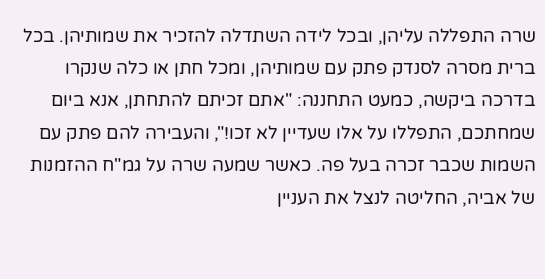שרה התפללה עליהן, ובכל לידה השתדלה להזכיר את שמותיהן. בכל ברית מסרה לסנדק פתק עם שמותיהן, ומכל חתן או כלה שנקרו בדרכה ביקשה, כמעט התחננה: "אתם זכיתם להתחתן, אנא ביום שמחתכם, התפללו על אלו שעדיין לא זכו!", והעבירה להם פתק עם השמות שכבר זכרה בעל פה. כאשר שמעה שרה על גמ"ח ההזמנות של אביה, החליטה לנצל את העניין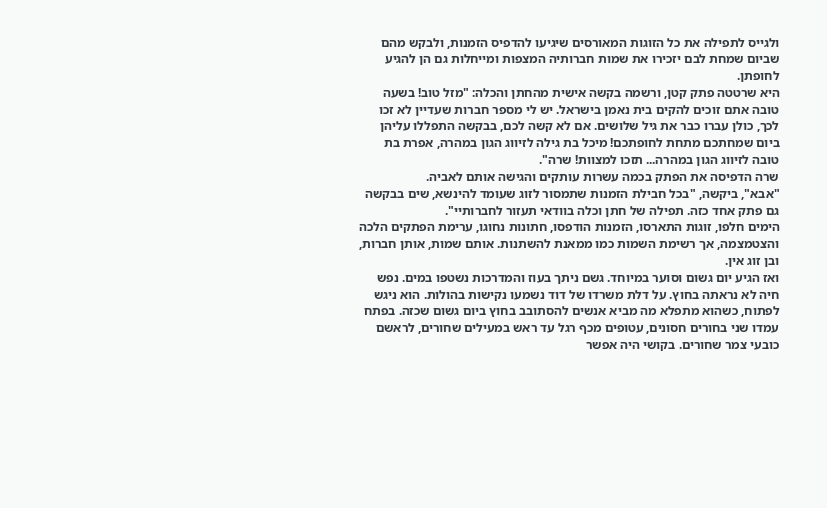ולגייס לתפילה את כל הזוגות המאורסים שיגיעו להדפיס הזמנות, ולבקש מהם שביום שמחת לבם יזכירו את שמות חברותיה המצפות ומייחלות גם הן להגיע לחופתן.
היא שרטטה פתק קטן, ורשמה בקשה אישית מהחתן והכלה: "מזל טוב! בשעה טובה אתם זוכים להקים בית נאמן בישראל. יש לי מספר חברות שעדיין לא זכו לכך, כולן עברו כבר את גיל שלושים. אם לא קשה לכם, בבקשה התפללו עליהן ביום שמחתכם מתחת לחופתכם! מיכל בת גילה לזיווג הגון במהרה, אפרת בת טובה לזיווג הגון במהרה... תזכו למצוות! שרה".
שרה הדפיסה את הפתק בכמה עשרות עותקים והגישה אותם לאביה.
"אבא", ביקשה, "בכל חבילת הזמנות שתמסור לזוג שעומד להינשא, שים בבקשה גם פתק אחד כזה. תפילה של חתן וכלה בוודאי תעזור לחברותיי".
הימים חלפו, זוגות התארסו, הזמנות הודפסו, חתונות נחוגו, ערימת הפתקים הלכה והצטמצמה, אך רשימת השמות כמו ממאנת להשתנות. אותם שמות, אותן חברות, ובן זוג אין.
ואז הגיע יום גשום וסוער במיוחד. גשם ניתך בעוז והמדרכות נשטפו במים. נפש חיה לא נראתה בחוץ. על דלת משרדו של דוד נשמעו נקישות בהולות. הוא ניגש לפתוח, כשהוא מתפלא מה מביא אנשים להסתובב בחוץ ביום גשום שכזה. בפתח עמדו שני בחורים חסונים, עטופים מכף רגל עד ראש במעילים שחורים, לראשם כובעי צמר שחורים. בקושי היה אפשר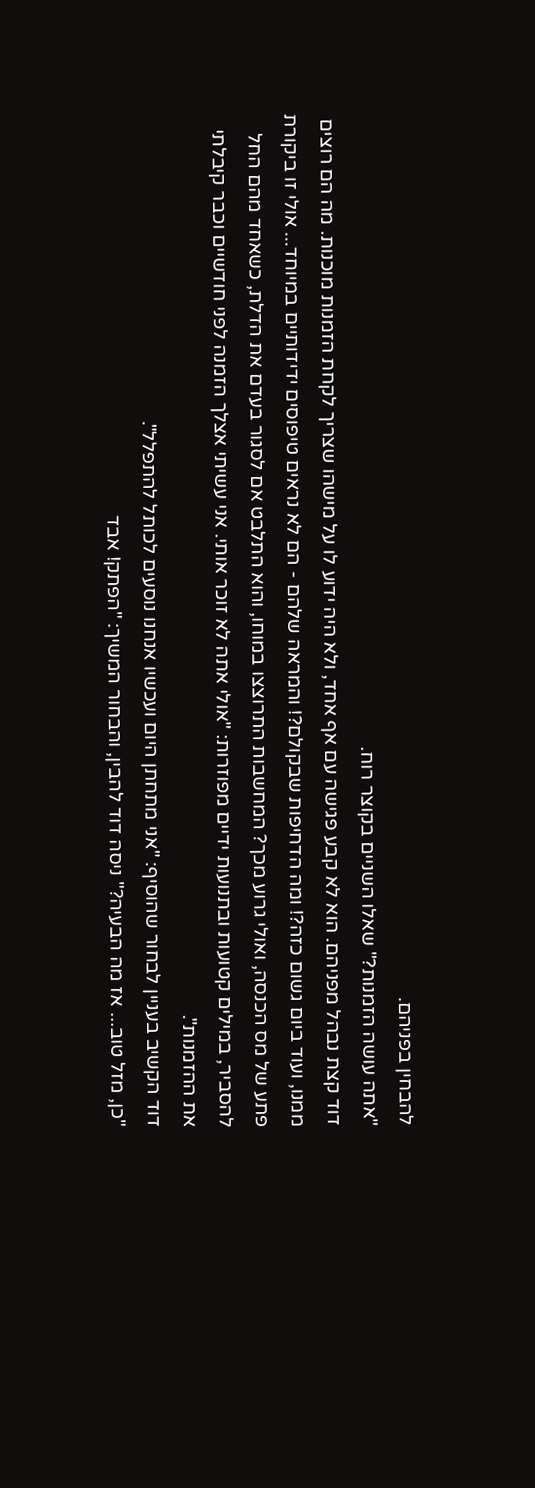להבחין בפניהם.
"אתה עושה הזמנות?" שאלו השניים בקוצר רוח.
דוד קצת נבהל מפניהם. הוא לא קבע פגישה עם אף אחד, ולא היה ידוע לו על מישהו שצריך לקחת הזמנות מוכנות. מה הם רוצים ממנו, ועוד ביום גשום כזה?! ומה הדחיפות שבקולם?! והמראה שלהם - הם לא נראים טיפוסים ידידותיים במיוחד... אולי זו ביקורת פתע של מס הכנסה, ואולי גרוע מכך? המחשבות התרוצצו במוחו, והוא התלבט אם לסגור בעדם את הדלת, כשאחד מהם החל להסביר, במילים קטועות ובתנועות ידיים מפוזרות: "אולי אתה לא זוכר אותי. אני עשיתי אצלך הזמנה לפני חודשיים וכבר קיבלתי את ההזמנות".
דוד הקשיב בעניין לבחור שהוסיף: "אני מתחתן היום ועכשיו אנחנו נוסעים לכותל להתפלל".
"כן, מזל טוב... אז מה הבעיה?" ניסה דוד להבין, והבחור המשיך: "הפתק! אבד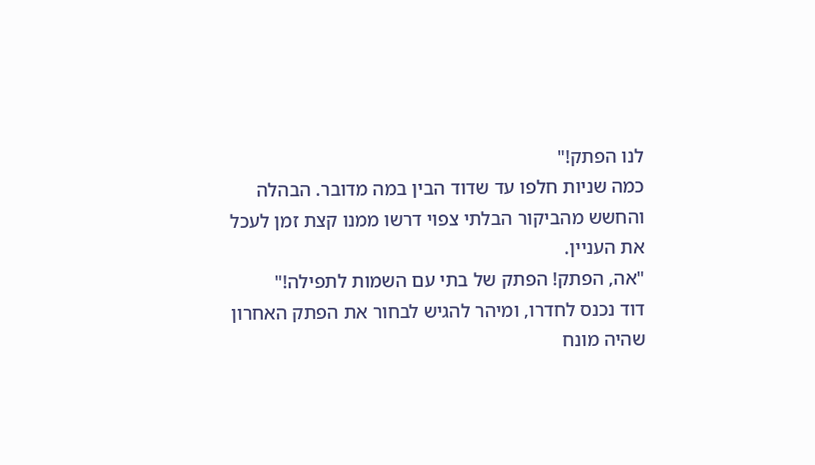לנו הפתק!"
כמה שניות חלפו עד שדוד הבין במה מדובר. הבהלה והחשש מהביקור הבלתי צפוי דרשו ממנו קצת זמן לעכל את העניין.
"אה, הפתק! הפתק של בתי עם השמות לתפילה!"
דוד נכנס לחדרו, ומיהר להגיש לבחור את הפתק האחרון שהיה מונח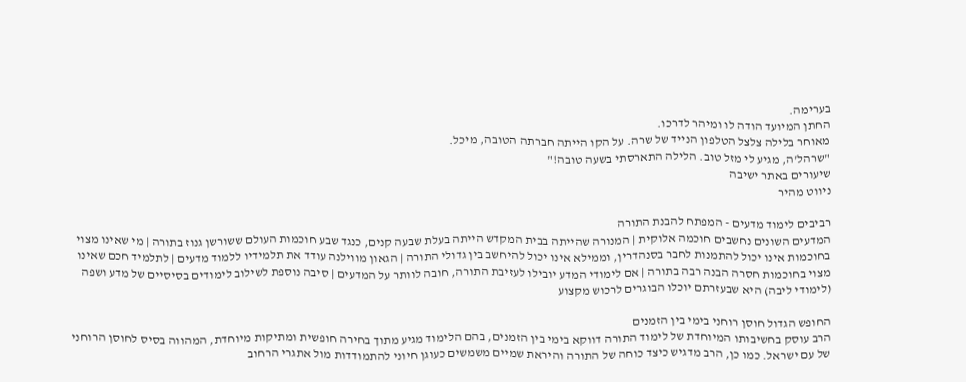בערימה.
החתן המיועד הודה לו ומיהר לדרכו.
מאוחר בלילה צלצל הטלפון הנייד של שרה. על הקו הייתה חברתה הטובה, מיכל.
"שרהל'ה, מגיע לי מזל טוב. הלילה התארסתי בשעה טובה!"
שיעורים באתר ישיבה
ניווט מהיר

רביבים לימוד מדעים - המפתח להבנת התורה
המדעים השונים נחשבים חוכמה אלוקית | המנורה שהייתה בבית המקדש הייתה בעלת שבעה קנים, כנגד שבע חוכמות העולם ששורשן גנוז בתורה | מי שאינו מצוי בחוכמות אינו יכול להתמנות לחבר בסנהדרין, וממילא אינו יכול להיחשב בין גדולי התורה | הגאון מווילנה עודד את תלמידיו ללמוד מדעים | לתלמיד חכם שאינו מצוי בחוכמות חסרה הבנה רבה בתורה | אם לימודי המדע יובילו לעזיבת התורה, חובה לוותר על המדעים | סיבה נוספת לשילוב לימודים בסיסיים של מדע ושפה (לימודי ליבה) היא שבעזרתם יוכלו הבוגרים לרכוש מקצוע

החופש הגדול חוסן רוחני בימי בין הזמנים
הרב עוסק בחשיבותו המיוחדת של לימוד התורה דווקא בימי בין הזמנים, בהם הלימוד מגיע מתוך בחירה חופשית ומתיקות מיוחדת, המהווה בסיס לחוסן הרוחני של עם ישראל. כמו כן, הרב מדגיש כיצד כוחה של התורה והיראת שמיים משמשים כעוגן חיוני להתמודדות מול אתגרי הרחוב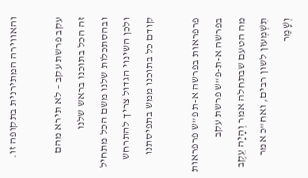והאווירה המתירנית בתקופה זו.

עקב פרשת עקב – לא תירא מהם
זה הכל בתוכנו בראש שלנו ובהסתכלות שלנו משם הכל מתחיל ולכן השינוי הגדול צריך להתרחש קודם כל בתוכנו ממש בתפיסתנו

פרפראות בפרשה א-ת פ"ש פרפראות בפרשה א-ת-פ"ש פרשת עקב
מה הטעם שבתחלה אמר וְהָיָה עֵקֶב תִּשְׁמְעוּן לשון רבים, ואח"כ אמר וְשָׁמַר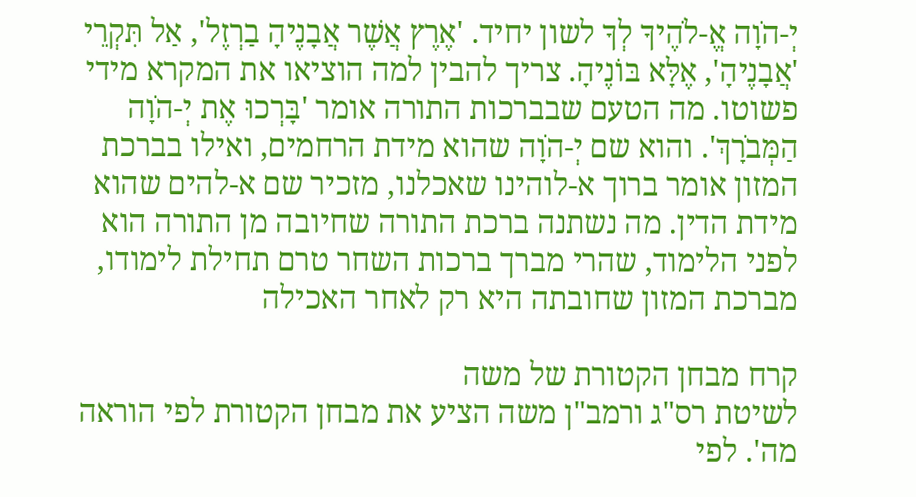יְ-הֹוָה אֱ-לֹהֶיךָ לְךָ לשון יחיד. 'אֶרֶץ אֲשֶׁר אֲבָנֶיהָ בַרְזֶל', אַל תִּקְרֵי 'אֲבָנֶיהָ', אֶלָּא בּוֹנֶיהָ. צריך להבין למה הוציאו את המקרא מידי פשוטו. מה הטעם שבברכות התורה אומר 'בָּרְכוּ אֶת יְ-הֹוָה הַמְּבֹרָךְ'. והוא שם יְ-הֹוָה שהוא מידת הרחמים, ואילו בברכת המזון אומר ברוך א-לוהינו שאכלנו, מזכיר שם א-להים שהוא מידת הדין. מה נשתנה ברכת התורה שחיובה מן התורה הוא לפני הלימוד, שהרי מברך ברכות השחר טרם תחילת לימודו, מברכת המזון שחובתה היא רק לאחר האכילה

קרח מבחן הקטורת של משה
לשיטת רס"ג ורמב"ן משה הציע את מבחן הקטורת לפי הוראה מה'. לפי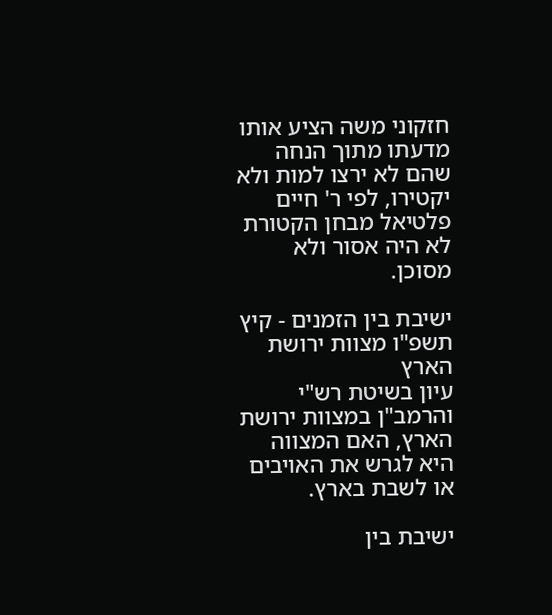חזקוני משה הציע אותו מדעתו מתוך הנחה שהם לא ירצו למות ולא יקטירו, לפי ר' חיים פלטיאל מבחן הקטורת לא היה אסור ולא מסוכן.

ישיבת בין הזמנים - קיץ תשפ"ו מצוות ירושת הארץ
עיון בשיטת רש"י והרמב"ן במצוות ירושת הארץ, האם המצווה היא לגרש את האויבים או לשבת בארץ.

ישיבת בין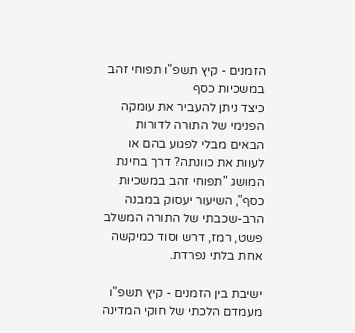הזמנים - קיץ תשפ"ו תפוחי זהב במשכיות כסף
כיצד ניתן להעביר את עומקה הפנימי של התורה לדורות הבאים מבלי לפגוע בהם או לעוות את כוונתה? דרך בחינת המושג "תפוחי זהב במשכיות כסף", השיעור יעסוק במבנה הרב-שכבתי של התורה המשלב פשט, רמז, דרש וסוד כמיקשה אחת בלתי נפרדת.

ישיבת בין הזמנים - קיץ תשפ"ו מעמדם הלכתי של חוקי המדינה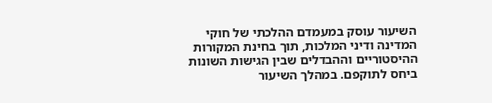השיעור עוסק במעמדם ההלכתי של חוקי המדינה ודיני המלכות, תוך בחינת המקורות ההיסטוריים וההבדלים שבין הגישות השונות ביחס לתוקפם. במהלך השיעור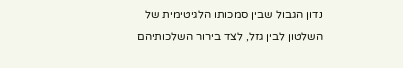נדון הגבול שבין סמכותו הלגיטימית של השלטון לבין גזל, לצד בירור השלכותיהם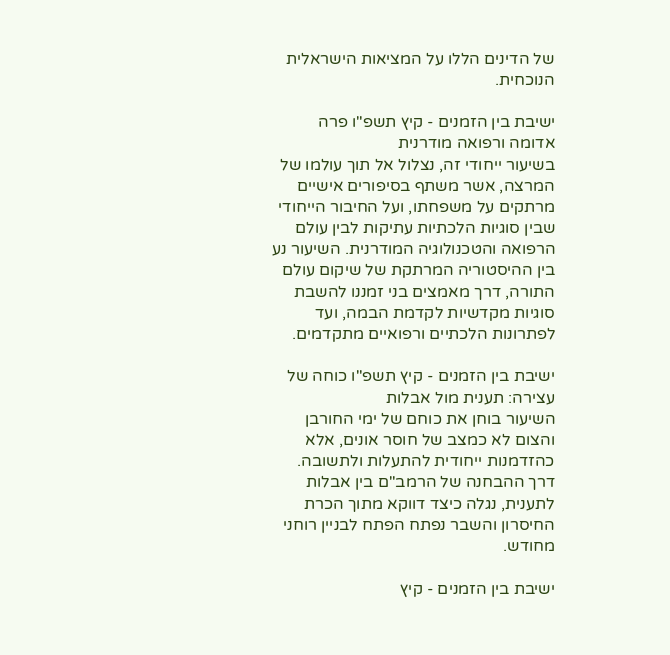של הדינים הללו על המציאות הישראלית הנוכחית.

ישיבת בין הזמנים - קיץ תשפ"ו פרה אדומה ורפואה מודרנית
בשיעור ייחודי זה, נצלול אל תוך עולמו של המרצה, אשר משתף בסיפורים אישיים מרתקים על משפחתו, ועל החיבור הייחודי שבין סוגיות הלכתיות עתיקות לבין עולם הרפואה והטכנולוגיה המודרנית. השיעור נע בין ההיסטוריה המרתקת של שיקום עולם התורה, דרך מאמצים בני זמננו להשבת סוגיות מקדשיות לקדמת הבמה, ועד לפתרונות הלכתיים ורפואיים מתקדמים.

ישיבת בין הזמנים - קיץ תשפ"ו כוחה של עצירה: תענית מול אבלות
השיעור בוחן את כוחם של ימי החורבן והצום לא כמצב של חוסר אונים, אלא כהזדמנות ייחודית להתעלות ולתשובה. דרך ההבחנה של הרמב"ם בין אבלות לתענית, נגלה כיצד דווקא מתוך הכרת החיסרון והשבר נפתח הפתח לבניין רוחני מחודש.

ישיבת בין הזמנים - קיץ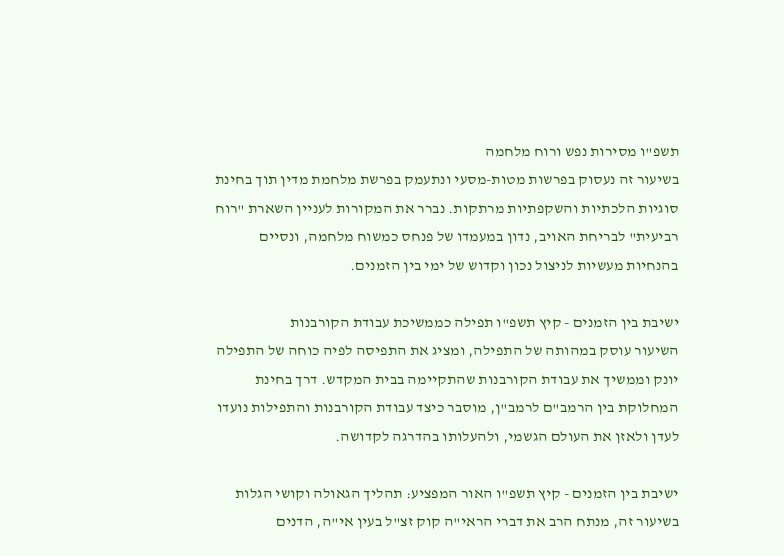תשפ"ו מסירות נפש ורוח מלחמה
בשיעור זה נעסוק בפרשות מטות-מסעי ונתעמק בפרשת מלחמת מדין תוך בחינת סוגיות הלכתיות והשקפתיות מרתקות. נברר את המקורות לעניין השארת "רוח רביעית" לבריחת האויב, נדון במעמדו של פנחס כמשוח מלחמה, ונסיים בהנחיות מעשיות לניצול נכון וקדוש של ימי בין הזמנים.

ישיבת בין הזמנים - קיץ תשפ"ו תפילה כממשיכת עבודת הקורבנות
השיעור עוסק במהותה של התפילה, ומציג את התפיסה לפיה כוחה של התפילה יונק וממשיך את עבודת הקורבנות שהתקיימה בבית המקדש. דרך בחינת המחלוקת בין הרמב"ם לרמב"ן, מוסבר כיצד עבודת הקורבנות והתפילות נועדו לעדן ולאזן את העולם הגשמי, ולהעלותו בהדרגה לקדושה.

ישיבת בין הזמנים - קיץ תשפ"ו האור המפציע: תהליך הגאולה וקושי הגלות
בשיעור זה, מנתח הרב את דברי הראי"ה קוק זצ"ל בעין אי"ה, הדנים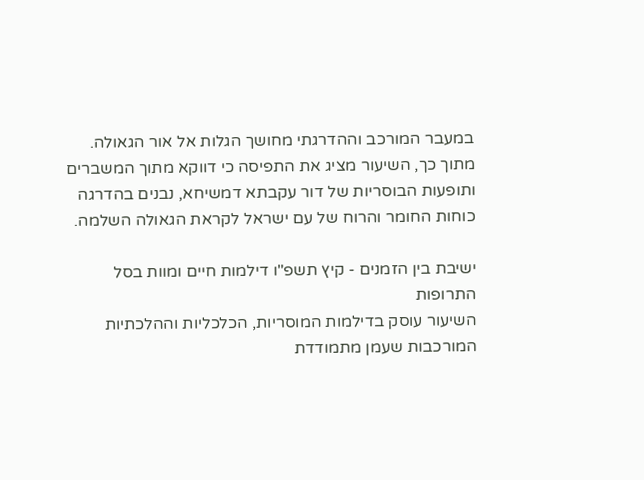במעבר המורכב וההדרגתי מחושך הגלות אל אור הגאולה. מתוך כך, השיעור מציג את התפיסה כי דווקא מתוך המשברים ותופעות הבוסריות של דור עקבתא דמשיחא, נבנים בהדרגה כוחות החומר והרוח של עם ישראל לקראת הגאולה השלמה.

ישיבת בין הזמנים - קיץ תשפ"ו דילמות חיים ומוות בסל התרופות
השיעור עוסק בדילמות המוסריות, הכלכליות וההלכתיות המורכבות שעמן מתמודדת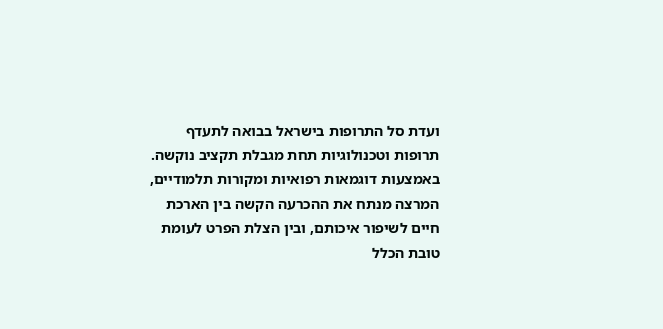ועדת סל התרופות בישראל בבואה לתעדף תרופות וטכנולוגיות תחת מגבלת תקציב נוקשה. באמצעות דוגמאות רפואיות ומקורות תלמודיים, המרצה מנתח את ההכרעה הקשה בין הארכת חיים לשיפור איכותם, ובין הצלת הפרט לעומת טובת הכלל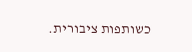כשותפות ציבורית.